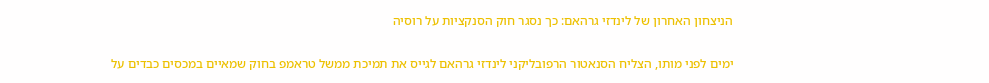הניצחון האחרון של לינדזי גרהאם: כך נסגר חוק הסנקציות על רוסיה

ימים לפני מותו, הצליח הסנאטור הרפובליקני לינדזי גרהאם לגייס את תמיכת ממשל טראמפ בחוק שמאיים במכסים כבדים על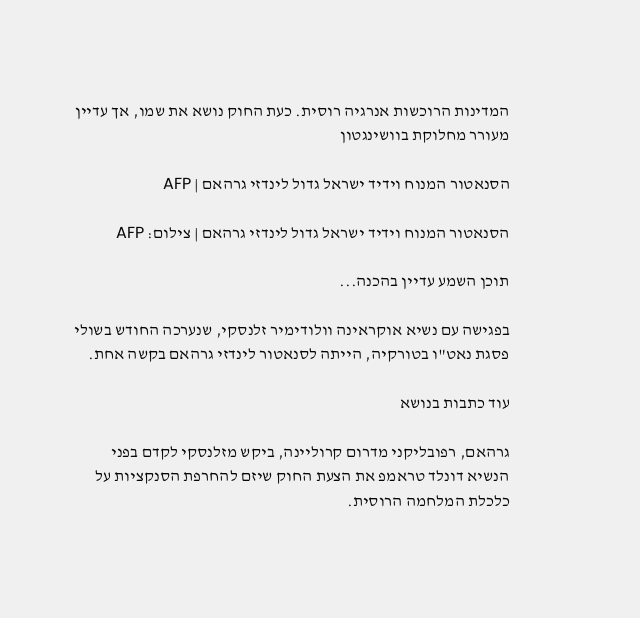המדינות הרוכשות אנרגיה רוסית. כעת החוק נושא את שמו, אך עדיין מעורר מחלוקת בוושינגטון

הסנאטור המנוח וידיד ישראל גדול לינדזי גרהאם | AFP

הסנאטור המנוח וידיד ישראל גדול לינדזי גרהאם | צילום: AFP

תוכן השמע עדיין בהכנה...

בפגישה עם נשיא אוקראינה וולודימיר זלנסקי, שנערכה החודש בשולי פסגת נאט"ו בטורקיה, הייתה לסנאטור לינדזי גרהאם בקשה אחת.

עוד כתבות בנושא

גרהאם, רפובליקני מדרום קרוליינה, ביקש מזלנסקי לקדם בפני הנשיא דונלד טראמפ את הצעת החוק שיזם להחרפת הסנקציות על כלכלת המלחמה הרוסית.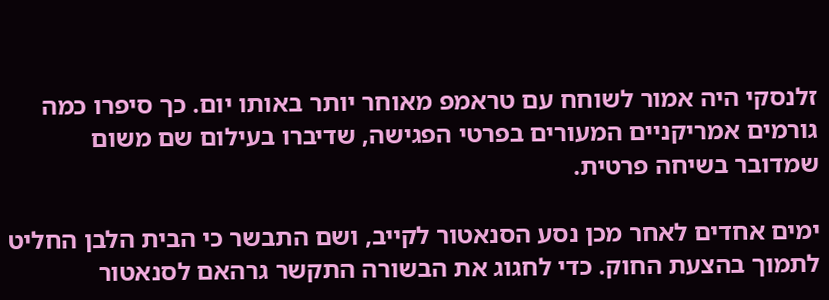זלנסקי היה אמור לשוחח עם טראמפ מאוחר יותר באותו יום. כך סיפרו כמה גורמים אמריקניים המעורים בפרטי הפגישה, שדיברו בעילום שם משום שמדובר בשיחה פרטית.

ימים אחדים לאחר מכן נסע הסנאטור לקייב, ושם התבשר כי הבית הלבן החליט לתמוך בהצעת החוק. כדי לחגוג את הבשורה התקשר גרהאם לסנאטור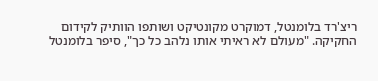ריצ'רד בלומנטל, דמוקרט מקונטיקט ושותפו הוותיק לקידום החקיקה. "מעולם לא ראיתי אותו נלהב כל כך", סיפר בלומנטל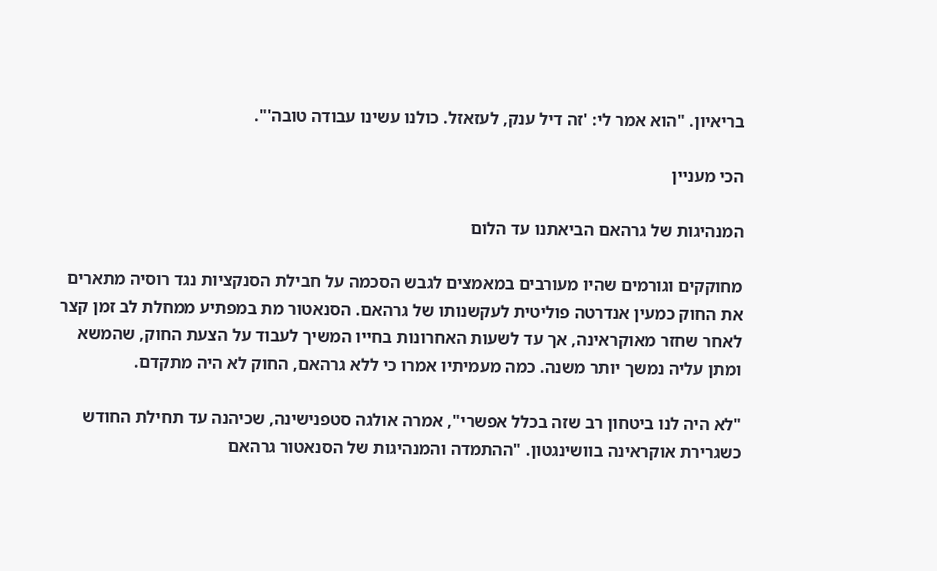בריאיון. "הוא אמר לי: 'זה דיל ענק, לעזאזל. כולנו עשינו עבודה טובה'".

הכי מעניין

המנהיגות של גרהאם הביאתנו עד הלום

מחוקקים וגורמים שהיו מעורבים במאמצים לגבש הסכמה על חבילת הסנקציות נגד רוסיה מתארים את החוק כמעין אנדרטה פוליטית לעקשנותו של גרהאם. הסנאטור מת במפתיע ממחלת לב זמן קצר לאחר שחזר מאוקראינה, אך עד לשעות האחרונות בחייו המשיך לעבוד על הצעת החוק, שהמשא ומתן עליה נמשך יותר משנה. כמה מעמיתיו אמרו כי ללא גרהאם, החוק לא היה מתקדם.

"לא היה לנו ביטחון רב שזה בכלל אפשרי", אמרה אולגה סטפנישינה, שכיהנה עד תחילת החודש כשגרירת אוקראינה בוושינגטון. "ההתמדה והמנהיגות של הסנאטור גרהאם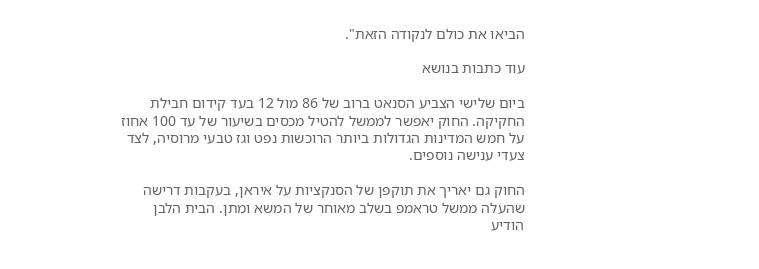הביאו את כולם לנקודה הזאת".

עוד כתבות בנושא

ביום שלישי הצביע הסנאט ברוב של 86 מול 12 בעד קידום חבילת החקיקה. החוק יאפשר לממשל להטיל מכסים בשיעור של עד 100 אחוז על חמש המדינות הגדולות ביותר הרוכשות נפט וגז טבעי מרוסיה, לצד צעדי ענישה נוספים.

החוק גם יאריך את תוקפן של הסנקציות על איראן, בעקבות דרישה שהעלה ממשל טראמפ בשלב מאוחר של המשא ומתן. הבית הלבן הודיע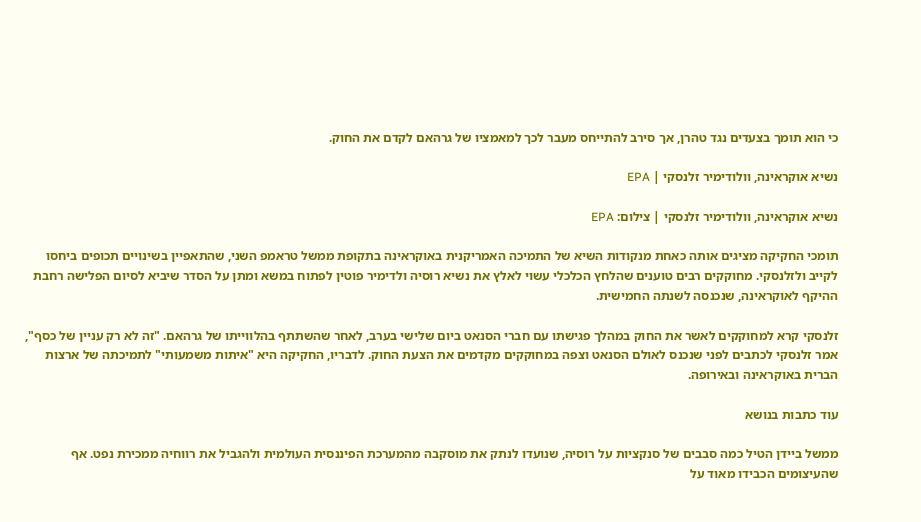כי הוא תומך בצעדים נגד טהרן, אך סירב להתייחס מעבר לכך למאמציו של גרהאם לקדם את החוק.

נשיא אוקראינה, וולודימיר זלנסקי | EPA

נשיא אוקראינה, וולודימיר זלנסקי | צילום: EPA

תומכי החקיקה מציגים אותה כאחת מנקודות השיא של התמיכה האמריקנית באוקראינה בתקופת ממשל טראמפ השני, שהתאפיין בשינויים תכופים ביחסו לקייב ולזלנסקי. מחוקקים רבים טוענים שהלחץ הכלכלי עשוי לאלץ את נשיא רוסיה ולדימיר פוטין לפתוח במשא ומתן על הסדר שיביא לסיום הפלישה רחבת ההיקף לאוקראינה, שנכנסה לשנתה החמישית.

זלנסקי קרא למחוקקים לאשר את החוק במהלך פגישתו עם חברי הסנאט ביום שלישי בערב, לאחר שהשתתף בהלווייתו של גרהאם. "זה לא רק עניין של כסף", אמר זלנסקי לכתבים לפני שנכנס לאולם הסנאט וצפה במחוקקים מקדמים את הצעת החוק. לדבריו, החקיקה היא "איתות משמעותי" לתמיכתה של ארצות הברית באוקראינה ובאירופה.

עוד כתבות בנושא

ממשל ביידן הטיל כמה סבבים של סנקציות על רוסיה, שנועדו לנתק את מוסקבה מהמערכת הפיננסית העולמית ולהגביל את רווחיה ממכירת נפט. אף שהעיצומים הכבידו מאוד על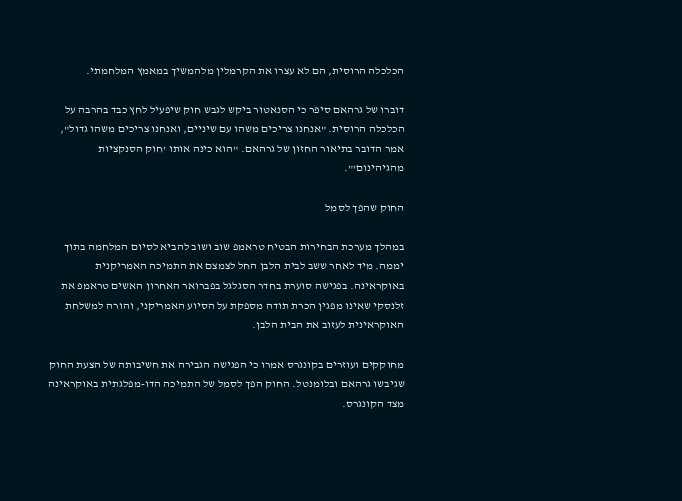הכלכלה הרוסית, הם לא עצרו את הקרמלין מלהמשיך במאמץ המלחמתי.

דוברו של גרהאם סיפר כי הסנאטור ביקש לגבש חוק שיפעיל לחץ כבד בהרבה על הכלכלה הרוסית. "אנחנו צריכים משהו עם שיניים, ואנחנו צריכים משהו גדול", אמר הדובר בתיאור החזון של גרהאם. "הוא כינה אותו 'חוק הסנקציות מהגיהינום'".

החוק שהפך לסמל

במהלך מערכת הבחירות הבטיח טראמפ שוב ושוב להביא לסיום המלחמה בתוך יממה. מיד לאחר ששב לבית הלבן החל לצמצם את התמיכה האמריקנית באוקראינה. בפגישה סוערת בחדר הסגלגל בפברואר האחרון האשים טראמפ את זלנסקי שאינו מפגין הכרת תודה מספקת על הסיוע האמריקני, והורה למשלחת האוקראינית לעזוב את הבית הלבן.

מחוקקים ועוזרים בקונגרס אמרו כי הפגישה הגבירה את חשיבותה של הצעת החוק שגיבשו גרהאם ובלומנטל. החוק הפך לסמל של התמיכה הדו-מפלגתית באוקראינה מצד הקונגרס.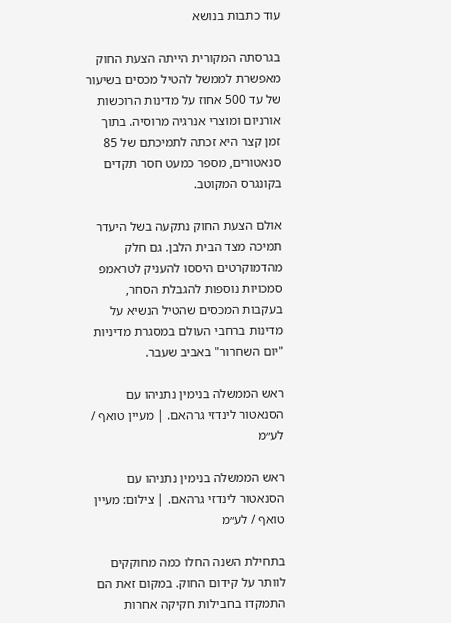עוד כתבות בנושא

בגרסתה המקורית הייתה הצעת החוק מאפשרת לממשל להטיל מכסים בשיעור של עד 500 אחוז על מדינות הרוכשות אורניום ומוצרי אנרגיה מרוסיה. בתוך זמן קצר היא זכתה לתמיכתם של 85 סנאטורים, מספר כמעט חסר תקדים בקונגרס המקוטב.

אולם הצעת החוק נתקעה בשל היעדר תמיכה מצד הבית הלבן. גם חלק מהדמוקרטים היססו להעניק לטראמפ סמכויות נוספות להגבלת הסחר, בעקבות המכסים שהטיל הנשיא על מדינות ברחבי העולם במסגרת מדיניות "יום השחרור" באביב שעבר.

ראש הממשלה בנימין נתניהו עם הסנאטור לינדזי גרהאם. | מעיין טואף / לע״מ

ראש הממשלה בנימין נתניהו עם הסנאטור לינדזי גרהאם. | צילום: מעיין טואף / לע״מ

בתחילת השנה החלו כמה מחוקקים לוותר על קידום החוק. במקום זאת הם התמקדו בחבילות חקיקה אחרות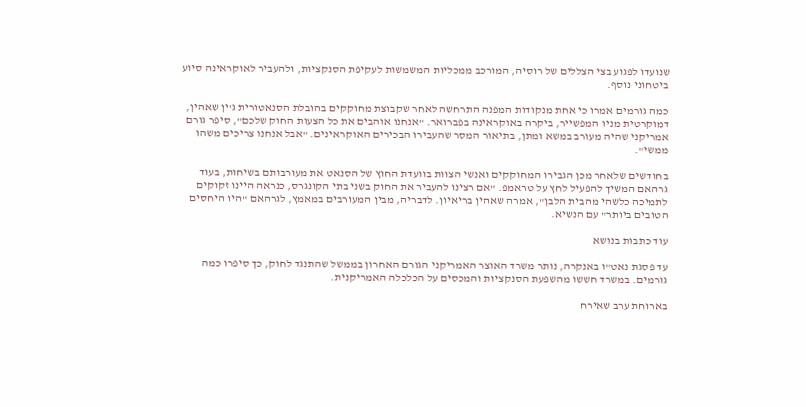שנועדו לפגוע בצי הצללים של רוסיה, המורכב ממכליות המשמשות לעקיפת הסנקציות, ולהעביר לאוקראינה סיוע ביטחוני נוסף.

כמה גורמים אמרו כי אחת מנקודות המפנה התרחשה לאחר שקבוצת מחוקקים בהובלת הסנאטורית ג'ין שאהין, דמוקרטית מניו המפשייר, ביקרה באוקראינה בפברואר. "אנחנו אוהבים את כל הצעות החוק שלכם", סיפר גורם אמריקני שהיה מעורב במשא ומתן, בתיאור המסר שהעבירו הבכירים האוקראינים. "אבל אנחנו צריכים משהו ממשי".

בחודשים שלאחר מכן הגבירו המחוקקים ואנשי הצוות בוועדת החוץ של הסנאט את מעורבותם בשיחות, בעוד גרהאם המשיך להפעיל לחץ על טראמפ. "אם רצינו להעביר את החוק בשני בתי הקונגרס, כנראה היינו זקוקים לתמיכה כלשהי מהבית הלבן", אמרה שאהין בריאיון. לדבריה, מבין המעורבים במאמץ, לגרהאם "היו היחסים הטובים ביותר" עם הנשיא.

עוד כתבות בנושא

עד פסגת נאט"ו באנקרה, נותר משרד האוצר האמריקני הגורם האחרון בממשל שהתנגד לחוק, כך סיפרו כמה גורמים. במשרד חששו מהשפעת הסנקציות והמכסים על הכלכלה האמריקנית.

בארוחת ערב שאירח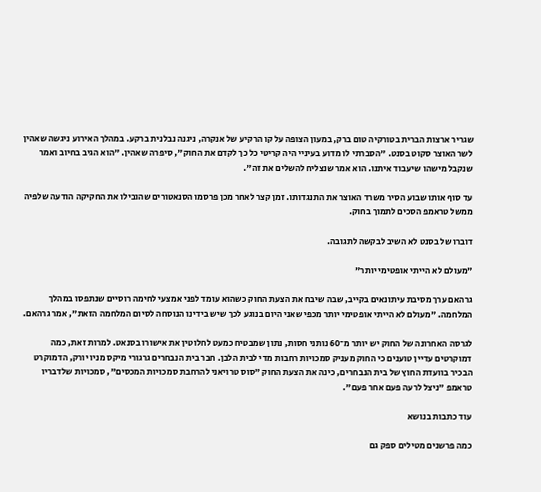שגריר ארצות הברית בטורקיה טום ברק, במעון הצופה על קו הרקיע של אנקרה, ניגנה נבלנית ברקע. במהלך האירוע ניגשה שאהין לשר האוצר סקוט בסנט. "הסברתי לו מדוע בעיניי היה קריטי כל כך לקדם את החוק", סיפרה שאהין. "הוא הגיב בחיוב ואמר שנקבל מישהו שיעבוד איתנו. הוא אמר שנצליח להשלים את זה".

עד סוף אותו שבוע הסיר משרד האוצר את התנגדותו. זמן קצר לאחר מכן פרסמו הסנאטורים שהובילו את החקיקה הודעה שלפיה ממשל טראמפ הסכים לתמוך בחוק.

דוברו של בסנט לא השיב לבקשה לתגובה.

"מעולם לא הייתי אופטימי יותר"

גרהאם ערך מסיבת עיתונאים בקייב, שבה שיבח את הצעת החוק כשהוא עומד לפני אמצעי לחימה רוסיים שנתפסו במהלך המלחמה. "מעולם לא הייתי אופטימי יותר מכפי שאני היום בנוגע לכך שיש בידינו הנוסחה לסיום המלחמה הזאת", אמר גרהאם.

לגרסה האחרונה של החוק יש יותר מ־60 נותני חסות, נתון שמבטיח כמעט לחלוטין את אישורו בסנאט. למרות זאת, כמה דמוקרטים עדיין טוענים כי החוק מעניק סמכויות רחבות מדי לבית הלבן. חבר בית הנבחרים גרגורי מיקס מניו יורק, הדמוקרט הבכיר בוועדת החוץ של בית הנבחרים, כינה את הצעת החוק "סוס טרויאני להרחבת סמכויות המכסים", סמכויות שלדבריו טראמפ "ניצל לרעה פעם אחר פעם".

עוד כתבות בנושא

כמה פרשנים מטילים ספק גם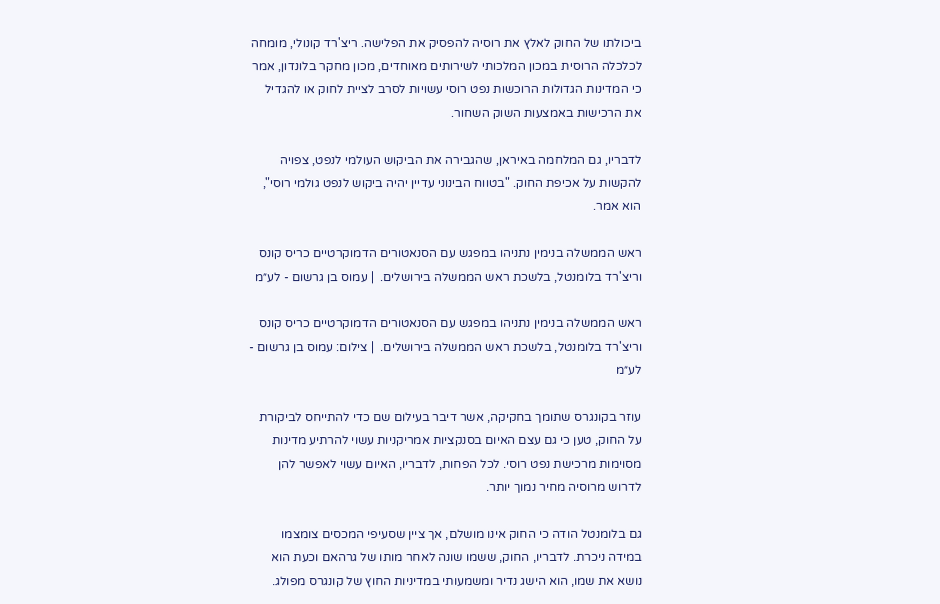ביכולתו של החוק לאלץ את רוסיה להפסיק את הפלישה. ריצ'רד קונולי, מומחה לכלכלה הרוסית במכון המלכותי לשירותים מאוחדים, מכון מחקר בלונדון, אמר כי המדינות הגדולות הרוכשות נפט רוסי עשויות לסרב לציית לחוק או להגדיל את הרכישות באמצעות השוק השחור.

לדבריו, גם המלחמה באיראן, שהגבירה את הביקוש העולמי לנפט, צפויה להקשות על אכיפת החוק. "בטווח הבינוני עדיין יהיה ביקוש לנפט גולמי רוסי", הוא אמר.

ראש הממשלה בנימין נתניהו במפגש עם הסנאטורים הדמוקרטיים כריס קונס וריצ'רד בלומנטל, בלשכת ראש הממשלה בירושלים.  | עמוס בן גרשום - לע״מ

ראש הממשלה בנימין נתניהו במפגש עם הסנאטורים הדמוקרטיים כריס קונס וריצ'רד בלומנטל, בלשכת ראש הממשלה בירושלים.  | צילום: עמוס בן גרשום - לע״מ

עוזר בקונגרס שתומך בחקיקה, אשר דיבר בעילום שם כדי להתייחס לביקורת על החוק, טען כי גם עצם האיום בסנקציות אמריקניות עשוי להרתיע מדינות מסוימות מרכישת נפט רוסי. לכל הפחות, לדבריו, האיום עשוי לאפשר להן לדרוש מרוסיה מחיר נמוך יותר.

גם בלומנטל הודה כי החוק אינו מושלם, אך ציין שסעיפי המכסים צומצמו במידה ניכרת. לדבריו, החוק, ששמו שונה לאחר מותו של גרהאם וכעת הוא נושא את שמו, הוא הישג נדיר ומשמעותי במדיניות החוץ של קונגרס מפולג.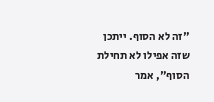"זה לא הסוף. ייתכן שזה אפילו לא תחילת הסוף", אמר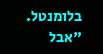בלומנטל. "אבל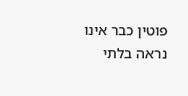פוטין כבר אינו נראה בלתי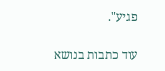פגיע".

עוד כתבות בנושא